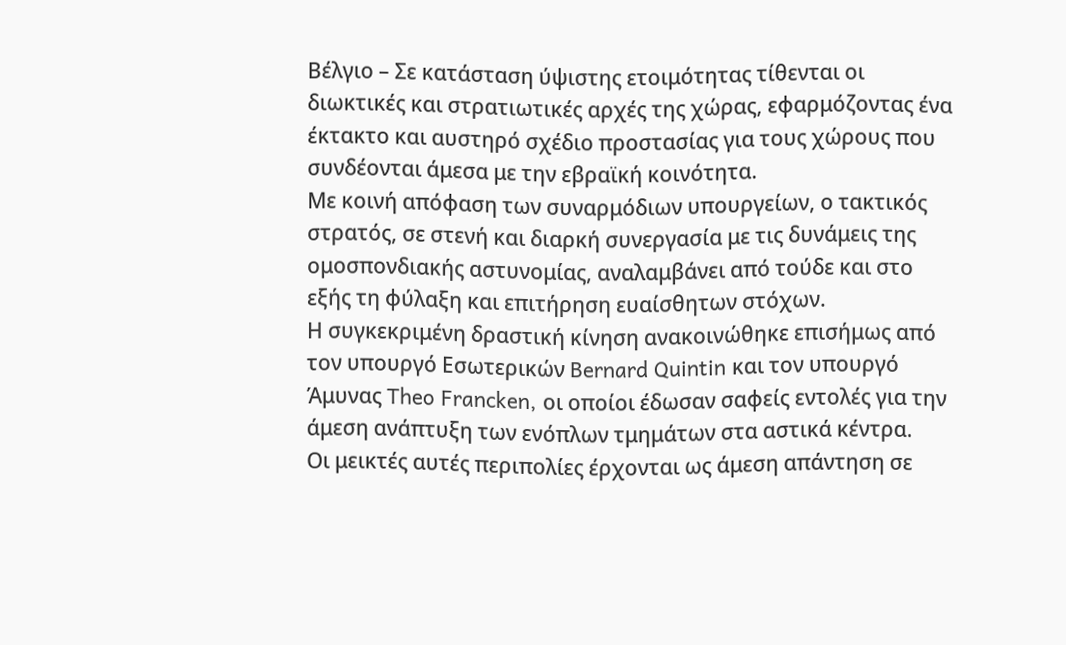Βέλγιο – Σε κατάσταση ύψιστης ετοιμότητας τίθενται οι διωκτικές και στρατιωτικές αρχές της χώρας, εφαρμόζοντας ένα έκτακτο και αυστηρό σχέδιο προστασίας για τους χώρους που συνδέονται άμεσα με την εβραϊκή κοινότητα.
Με κοινή απόφαση των συναρμόδιων υπουργείων, ο τακτικός στρατός, σε στενή και διαρκή συνεργασία με τις δυνάμεις της ομοσπονδιακής αστυνομίας, αναλαμβάνει από τούδε και στο εξής τη φύλαξη και επιτήρηση ευαίσθητων στόχων.
Η συγκεκριμένη δραστική κίνηση ανακοινώθηκε επισήμως από τον υπουργό Εσωτερικών Bernard Quintin και τον υπουργό Άμυνας Theo Francken, οι οποίοι έδωσαν σαφείς εντολές για την άμεση ανάπτυξη των ενόπλων τμημάτων στα αστικά κέντρα.
Οι μεικτές αυτές περιπολίες έρχονται ως άμεση απάντηση σε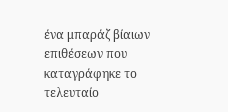ένα μπαράζ βίαιων επιθέσεων που καταγράφηκε το τελευταίο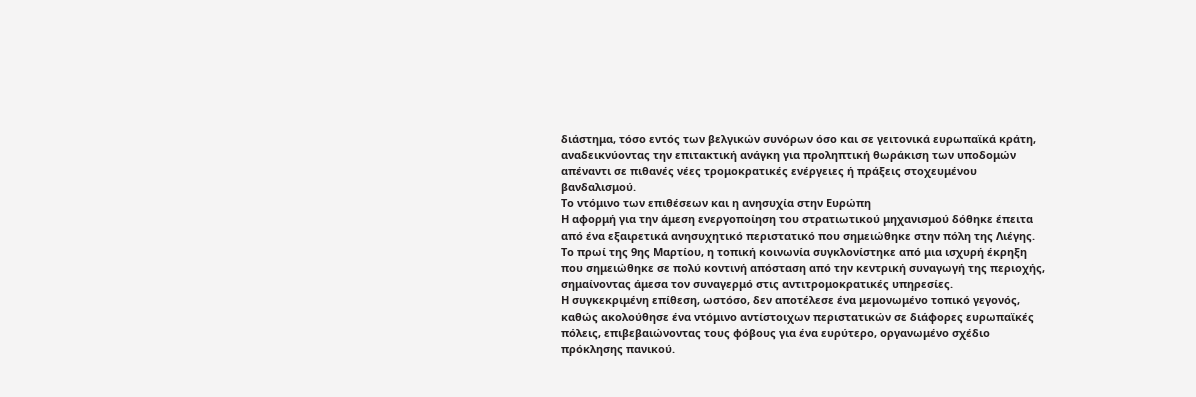διάστημα, τόσο εντός των βελγικών συνόρων όσο και σε γειτονικά ευρωπαϊκά κράτη, αναδεικνύοντας την επιτακτική ανάγκη για προληπτική θωράκιση των υποδομών απέναντι σε πιθανές νέες τρομοκρατικές ενέργειες ή πράξεις στοχευμένου βανδαλισμού.
Το ντόμινο των επιθέσεων και η ανησυχία στην Ευρώπη
Η αφορμή για την άμεση ενεργοποίηση του στρατιωτικού μηχανισμού δόθηκε έπειτα από ένα εξαιρετικά ανησυχητικό περιστατικό που σημειώθηκε στην πόλη της Λιέγης.
Το πρωί της 9ης Μαρτίου, η τοπική κοινωνία συγκλονίστηκε από μια ισχυρή έκρηξη που σημειώθηκε σε πολύ κοντινή απόσταση από την κεντρική συναγωγή της περιοχής, σημαίνοντας άμεσα τον συναγερμό στις αντιτρομοκρατικές υπηρεσίες.
Η συγκεκριμένη επίθεση, ωστόσο, δεν αποτέλεσε ένα μεμονωμένο τοπικό γεγονός, καθώς ακολούθησε ένα ντόμινο αντίστοιχων περιστατικών σε διάφορες ευρωπαϊκές πόλεις, επιβεβαιώνοντας τους φόβους για ένα ευρύτερο, οργανωμένο σχέδιο πρόκλησης πανικού.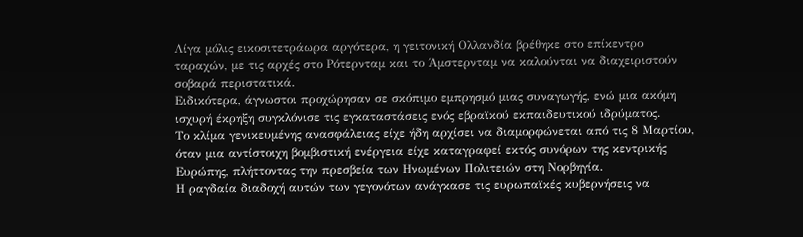Λίγα μόλις εικοσιτετράωρα αργότερα, η γειτονική Ολλανδία βρέθηκε στο επίκεντρο ταραχών, με τις αρχές στο Ρότερνταμ και το Άμστερνταμ να καλούνται να διαχειριστούν σοβαρά περιστατικά.
Ειδικότερα, άγνωστοι προχώρησαν σε σκόπιμο εμπρησμό μιας συναγωγής, ενώ μια ακόμη ισχυρή έκρηξη συγκλόνισε τις εγκαταστάσεις ενός εβραϊκού εκπαιδευτικού ιδρύματος.
Το κλίμα γενικευμένης ανασφάλειας είχε ήδη αρχίσει να διαμορφώνεται από τις 8 Μαρτίου, όταν μια αντίστοιχη βομβιστική ενέργεια είχε καταγραφεί εκτός συνόρων της κεντρικής Ευρώπης, πλήττοντας την πρεσβεία των Ηνωμένων Πολιτειών στη Νορβηγία.
Η ραγδαία διαδοχή αυτών των γεγονότων ανάγκασε τις ευρωπαϊκές κυβερνήσεις να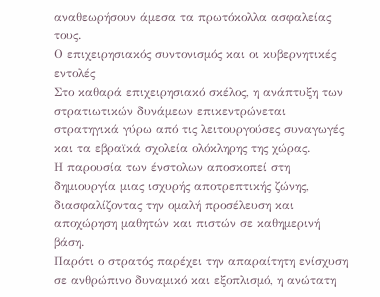αναθεωρήσουν άμεσα τα πρωτόκολλα ασφαλείας τους.
Ο επιχειρησιακός συντονισμός και οι κυβερνητικές εντολές
Στο καθαρά επιχειρησιακό σκέλος, η ανάπτυξη των στρατιωτικών δυνάμεων επικεντρώνεται στρατηγικά γύρω από τις λειτουργούσες συναγωγές και τα εβραϊκά σχολεία ολόκληρης της χώρας.
Η παρουσία των ένστολων αποσκοπεί στη δημιουργία μιας ισχυρής αποτρεπτικής ζώνης, διασφαλίζοντας την ομαλή προσέλευση και αποχώρηση μαθητών και πιστών σε καθημερινή βάση.
Παρότι ο στρατός παρέχει την απαραίτητη ενίσχυση σε ανθρώπινο δυναμικό και εξοπλισμό, η ανώτατη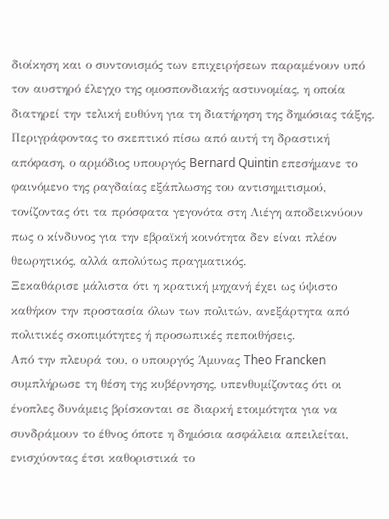διοίκηση και ο συντονισμός των επιχειρήσεων παραμένουν υπό τον αυστηρό έλεγχο της ομοσπονδιακής αστυνομίας, η οποία διατηρεί την τελική ευθύνη για τη διατήρηση της δημόσιας τάξης.
Περιγράφοντας το σκεπτικό πίσω από αυτή τη δραστική απόφαση, ο αρμόδιος υπουργός Bernard Quintin επεσήμανε το φαινόμενο της ραγδαίας εξάπλωσης του αντισημιτισμού, τονίζοντας ότι τα πρόσφατα γεγονότα στη Λιέγη αποδεικνύουν πως ο κίνδυνος για την εβραϊκή κοινότητα δεν είναι πλέον θεωρητικός, αλλά απολύτως πραγματικός.
Ξεκαθάρισε μάλιστα ότι η κρατική μηχανή έχει ως ύψιστο καθήκον την προστασία όλων των πολιτών, ανεξάρτητα από πολιτικές σκοπιμότητες ή προσωπικές πεποιθήσεις.
Από την πλευρά του, ο υπουργός Άμυνας Theo Francken συμπλήρωσε τη θέση της κυβέρνησης, υπενθυμίζοντας ότι οι ένοπλες δυνάμεις βρίσκονται σε διαρκή ετοιμότητα για να συνδράμουν το έθνος όποτε η δημόσια ασφάλεια απειλείται, ενισχύοντας έτσι καθοριστικά το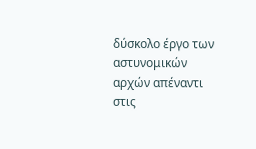δύσκολο έργο των αστυνομικών αρχών απέναντι στις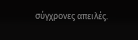σύγχρονες απειλές.